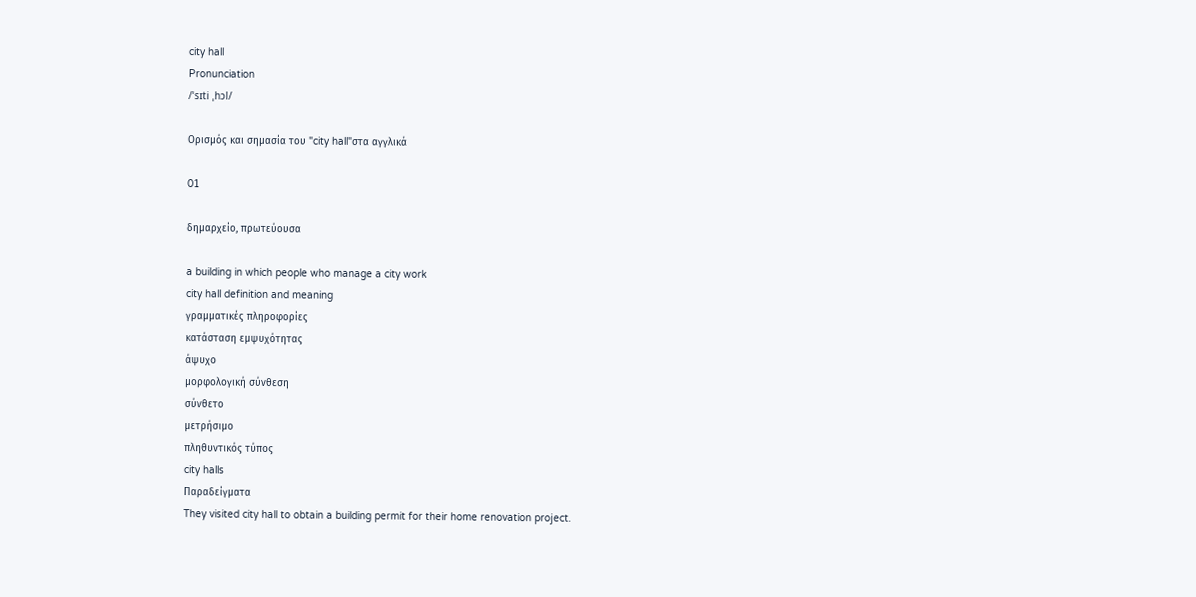city hall
Pronunciation
/ˈsɪti ˌhɔl/

Ορισμός και σημασία του "city hall"στα αγγλικά

01

δημαρχείο, πρωτεύουσα

a building in which people who manage a city work
city hall definition and meaning
γραμματικές πληροφορίες
κατάσταση εμψυχότητας
άψυχο
μορφολογική σύνθεση
σύνθετο
μετρήσιμο
πληθυντικός τύπος
city halls
Παραδείγματα
They visited city hall to obtain a building permit for their home renovation project.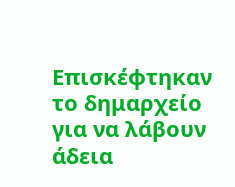Επισκέφτηκαν το δημαρχείο για να λάβουν άδεια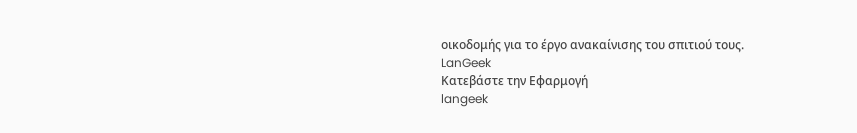οικοδομής για το έργο ανακαίνισης του σπιτιού τους.
LanGeek
Κατεβάστε την Εφαρμογή
langeek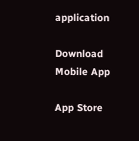application

Download Mobile App

App Store